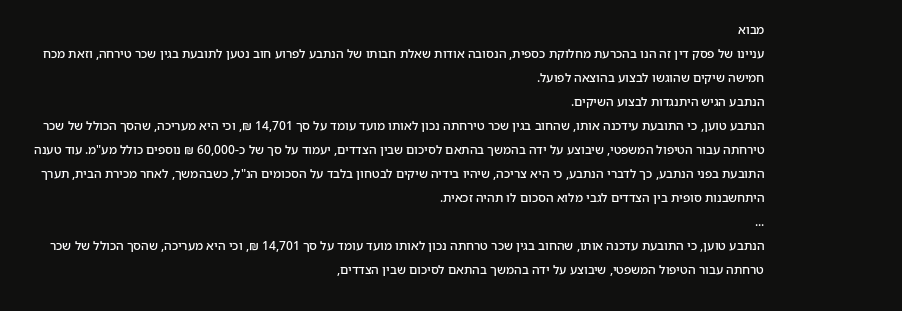מבוא
עניינו של פסק דין זה הנו בהכרעת מחלוקת כספית, הנסובה אודות שאלת חבותו של הנתבע לפרוע חוב נטען לתובעת בגין שכר טירחה, וזאת מכח חמישה שיקים שהוגשו לבצוע בהוצאה לפועל.
הנתבע הגיש היתנגדות לבצוע השיקים.
הנתבע טוען, כי התובעת עידכנה אותו, שהחוב בגין שכר טירחתה נכון לאותו מועד עומד על סך 14,701 ₪, וכי היא מעריכה, שהסך הכולל של שכר טירחתה עבור הטיפול המשפטי, שיבוצע על ידה בהמשך בהתאם לסיכום שבין הצדדים, יעמוד על סך של כ-60,000 ₪ נוספים כולל מע"מ. עוד טענה התובעת בפני הנתבע, כך לדברי הנתבע, כי היא צריכה, שיהיו בידיה שיקים לבטחון בלבד על הסכומים הנ"ל, כשבהמשך, לאחר מכירת הבית, תערך היתחשבנות סופית בין הצדדים לגבי מלוא הסכום לו תהיה זכאית.
...
הנתבע טוען, כי התובעת עדכנה אותו, שהחוב בגין שכר טרחתה נכון לאותו מועד עומד על סך 14,701 ₪, וכי היא מעריכה, שהסך הכולל של שכר טרחתה עבור הטיפול המשפטי, שיבוצע על ידה בהמשך בהתאם לסיכום שבין הצדדים,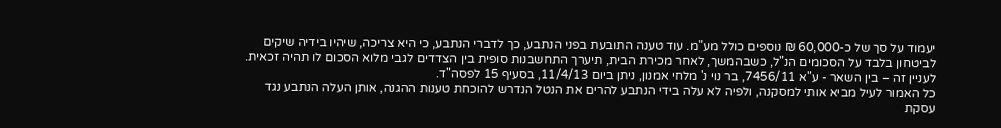יעמוד על סך של כ-60,000 ₪ נוספים כולל מע"מ. עוד טענה התובעת בפני הנתבע, כך לדברי הנתבע, כי היא צריכה, שיהיו בידיה שיקים לביטחון בלבד על הסכומים הנ"ל, כשבהמשך, לאחר מכירת הבית, תיערך התחשבנות סופית בין הצדדים לגבי מלוא הסכום לו תהיה זכאית.
לעניין זה – בין השאר - ע"א 7456/11, בר נוי נ' מלחי אמנון, ניתן ביום 11/4/13, בסעיף 15 לפסה"ד.
כל האמור לעיל מביא אותי למסקנה, ולפיה לא עלה בידי הנתבע להרים את הנטל הנדרש להוכחת טענות ההגנה, אותן העלה הנתבע נגד עסקת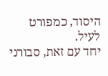היסוד, כמפורט לעיל.
יחד עם זאת, סבורני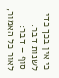כי אין בכך כדי לשנות דבר.
סוף – דבר:
לאור כל האמור,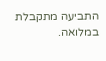התביעה מתקבלת במלואה.